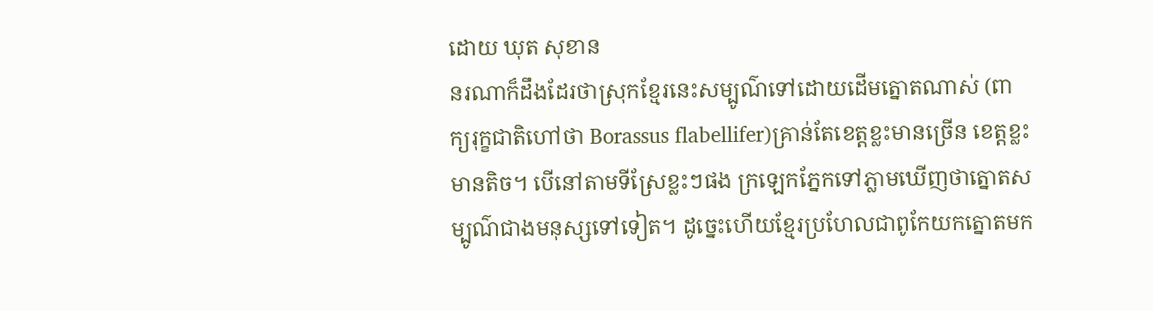ដោយ ឃុត សុខាន
នរណាក៏ដឹងដែរថាស្រុកខ្មែរនេះសម្បូណ៌ទៅដោយដើមត្នោតណាស់ (ពាក្យរុក្ខជាតិហៅថា Borassus flabellifer)គ្រាន់តែខេត្តខ្លះមានច្រើន ខេត្តខ្លះមានតិច។ បើនៅតាមទីស្រែខ្លះៗផង ក្រឡេកភ្នែកទៅភ្លាមឃើញថាត្នោតសម្បូណ៌ជាងមនុស្សទៅទៀត។ ដូច្នេះហើយខ្មែរប្រហែលជាពូកែយកត្នោតមក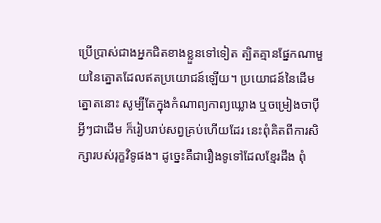ប្រើប្រាស់ជាងអ្នកជិតខាងខ្លួនទៅទៀត ត្បិតគ្មានផ្នែកណាមួយនៃត្នោតដែលឥតប្រយោជន៍ឡើយ។ ប្រយោជន៍នៃដើមត្នោតនោះ សូម្បីតែក្នុងកំណាព្យកាព្យឃ្លោង ឬចម្រៀងចាប៉ីអ្វីៗជាដើម ក៏រៀបរាប់សព្វគ្រប់ហើយដែរ នេះពុំគិតពីការសិក្សារបស់រុក្ខវិទូផង។ ដូច្នេះគឺជារឿងទូទៅដែលខ្មែរដឹង ពុំ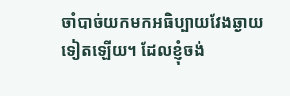ចាំបាច់យកមកអធិប្បាយវែងឆ្ងាយទៀតឡើយ។ ដែលខ្ញុំចង់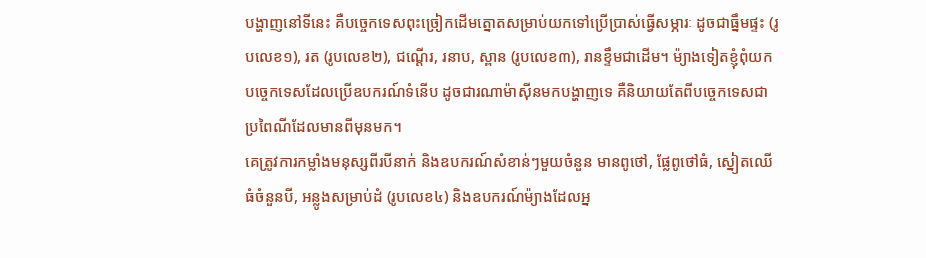បង្ហាញនៅទីនេះ គឺបច្ចេកទេសពុះច្រៀកដើមត្នោតសម្រាប់យកទៅប្រើប្រាស់ធ្វើសម្ភារៈ ដូចជាធ្នឹមផ្ទះ (រូបលេខ១), រត (រូបលេខ២), ជណ្តើរ, រនាប, ស្ពាន (រូបលេខ៣), រានខ្ទឹមជាដើម។ ម៉្យាងទៀតខ្ញុំពុំយកបច្ចេកទេសដែលប្រើឧបករណ៍ទំនើប ដូចជារណាម៉ាស៊ីនមកបង្ហាញទេ គឺនិយាយតែពីបច្ចេកទេសជាប្រពៃណីដែលមានពីមុនមក។
គេត្រូវការកម្លាំងមនុស្សពីរបីនាក់ និងឧបករណ៍សំខាន់ៗមួយចំនួន មានពូថៅ, ផ្លែពូថៅធំ, ស្នៀតឈើធំចំនួនបី, អន្លូងសម្រាប់ដំ (រូបលេខ៤) និងឧបករណ៍ម៉្យាងដែលអ្ន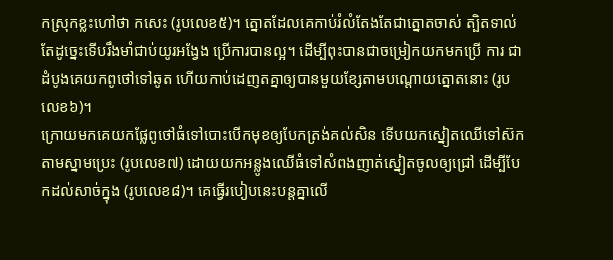កស្រុកខ្លះហៅថា កសេះ (រូបលេខ៥)។ ត្នោតដែលគេកាប់រំលំតែងតែជាត្នោតចាស់ ត្បិតទាល់តែដូច្នេះទើបរឹងមាំជាប់យូរអង្វែង ប្រើការបានល្អ។ ដើម្បីពុះបានជាចម្រៀកយកមកប្រើ ការ ជាដំបូងគេយកពូថៅទៅឆូត ហើយកាប់ដេញតគ្នាឲ្យបានមួយខ្សែតាមបណ្តោយត្នោតនោះ (រូបលេខ៦)។
ក្រោយមកគេយកផ្លែពូថៅធំទៅបោះបើកមុខឲ្យបែកត្រង់គល់សិន ទើបយកស្នៀតឈើទៅស៊កតាមស្នាមប្រេះ (រូបលេខ៧) ដោយយកអន្លូងឈើធំទៅសំពងញាត់ស្នៀតចូលឲ្យជ្រៅ ដើម្បីបែកដល់សាច់ក្នុង (រូបលេខ៨)។ គេធ្វើរបៀបនេះបន្តគ្នាលើ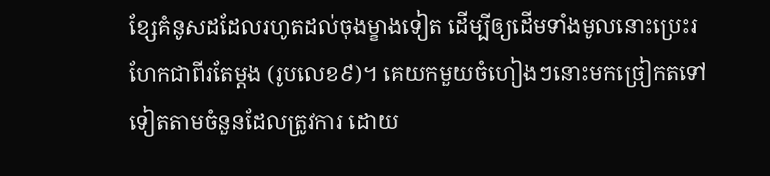ខ្សែគំនូសដដែលរហូតដល់ចុងម្ខាងទៀត ដើម្បីឲ្យដើមទាំងមូលនោះប្រេះរហែកជាពីរតែម្តង (រូបលេខ៩)។ គេយកមួយចំហៀងៗនោះមកច្រៀកតទៅទៀតតាមចំនួនដែលត្រូវការ ដោយ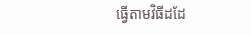ធ្វើតាមវិធីដដែ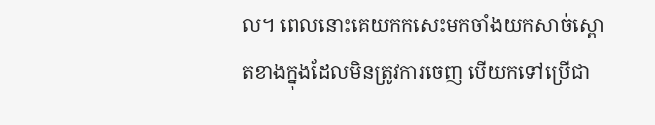ល។ ពេលនោះគេយកកសេះមកចាំងយកសាច់ស្ពោតខាងក្នុងដែលមិនត្រូវការចេញ បើយកទៅប្រើជា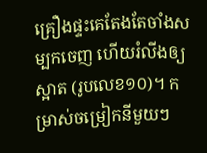គ្រឿងផ្ទះគេតែងតែចាំងសម្បកចេញ ហើយរំលីងឲ្យស្អាត (រូបលេខ១០)។ កម្រាស់ចម្រៀកនីមួយៗ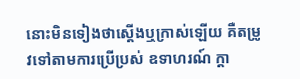នោះមិនទៀងថាស្តើងឬក្រាស់ឡើយ គឺតម្រូវទៅតាមការប្រើប្រស់ ឧទាហរណ៍ ក្តា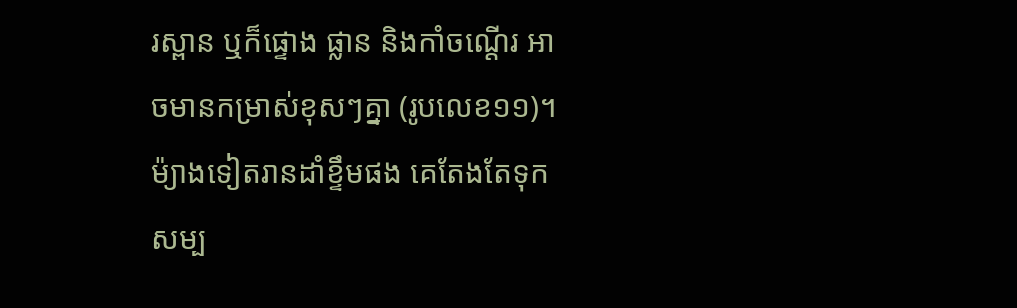រស្ពាន ឬក៏ផ្ទោង ផ្លាន និងកាំចណ្តើរ អាចមានកម្រាស់ខុសៗគ្នា (រូបលេខ១១)។ ម៉្យាងទៀតរានដាំខ្ទឹមផង គេតែងតែទុកសម្ប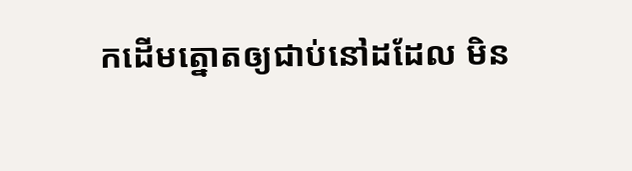កដើមត្នោតឲ្យជាប់នៅដដែល មិន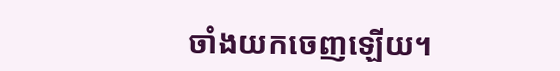ចាំងយកចេញឡើយ។